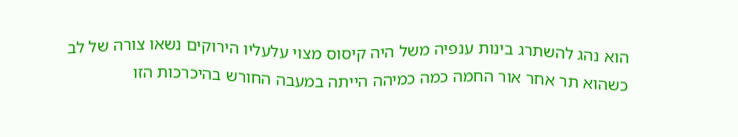הוא נהג להשתרג בינות ענפיה משל היה קיסוס מצוי עלעליו הירוקים נשאו צורה של לב כשהוא תר אחר אור החמה כמה כמיהה הייתה במעבה החורש בהיכרכות הזו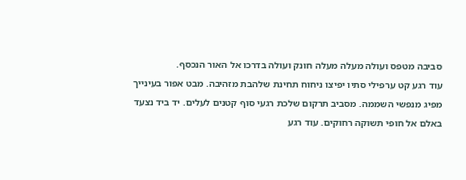סביבה מטפס ועולה מעלה מעלה חונק ועולה בדרכו אל האור הנכסף.
עוד רגע קט ערפילי סתיו יפיצו ניחוח תחינת שלהבת מזהיבה. מבט אפור בעינייך מפיג מנפשי השממה. מסביב תרקום שלכת רגעי סוף קטנים לעלים. יד ביד נצעד באלם אל חופי תשוקה רחוקים. עוד רגע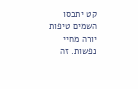קט יתכסו השמים טיפות יורה מחיי נפשות. זה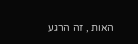האות , זה הרגע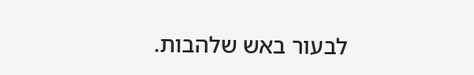לבעור באש שלהבות.